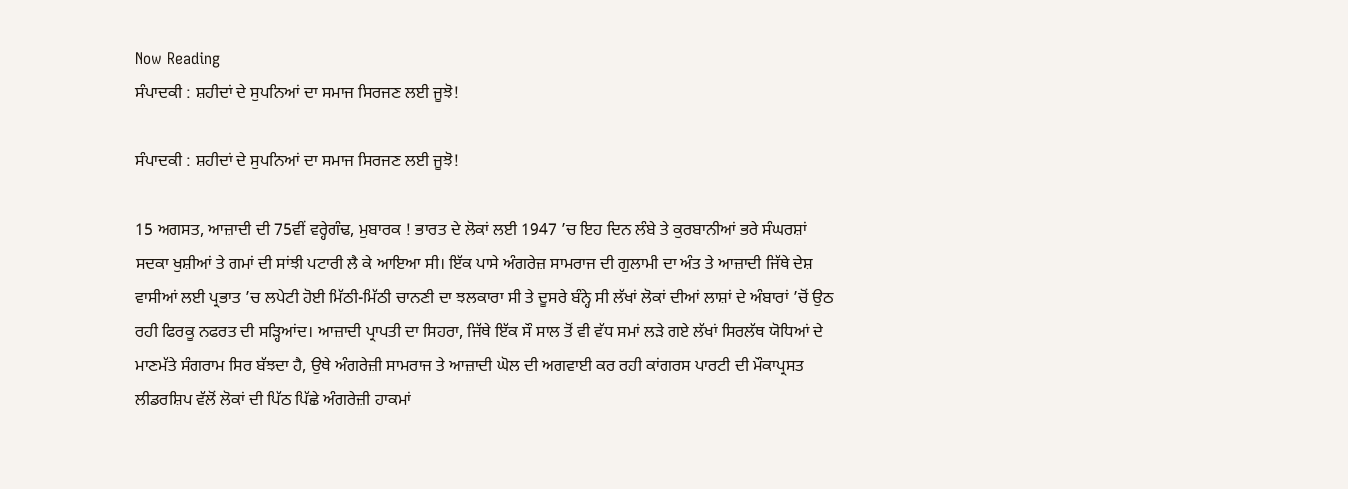Now Reading
ਸੰਪਾਦਕੀ : ਸ਼ਹੀਦਾਂ ਦੇ ਸੁਪਨਿਆਂ ਦਾ ਸਮਾਜ ਸਿਰਜਣ ਲਈ ਜੂਝੋ!

ਸੰਪਾਦਕੀ : ਸ਼ਹੀਦਾਂ ਦੇ ਸੁਪਨਿਆਂ ਦਾ ਸਮਾਜ ਸਿਰਜਣ ਲਈ ਜੂਝੋ!

15 ਅਗਸਤ, ਆਜ਼ਾਦੀ ਦੀ 75ਵੀਂ ਵਰ੍ਹੇਗੰਢ, ਮੁਬਾਰਕ ! ਭਾਰਤ ਦੇ ਲੋਕਾਂ ਲਈ 1947 ’ਚ ਇਹ ਦਿਨ ਲੰਬੇ ਤੇ ਕੁਰਬਾਨੀਆਂ ਭਰੇ ਸੰਘਰਸ਼ਾਂ ਸਦਕਾ ਖੁਸ਼ੀਆਂ ਤੇ ਗਮਾਂ ਦੀ ਸਾਂਝੀ ਪਟਾਰੀ ਲੈ ਕੇ ਆਇਆ ਸੀ। ਇੱਕ ਪਾਸੇ ਅੰਗਰੇਜ਼ ਸਾਮਰਾਜ ਦੀ ਗੁਲਾਮੀ ਦਾ ਅੰਤ ਤੇ ਆਜ਼ਾਦੀ ਜਿੱਥੇ ਦੇਸ਼ ਵਾਸੀਆਂ ਲਈ ਪ੍ਰਭਾਤ ’ਚ ਲਪੇਟੀ ਹੋਈ ਮਿੱਠੀ-ਮਿੱਠੀ ਚਾਨਣੀ ਦਾ ਝਲਕਾਰਾ ਸੀ ਤੇ ਦੂਸਰੇ ਬੰਨ੍ਹੇ ਸੀ ਲੱਖਾਂ ਲੋਕਾਂ ਦੀਆਂ ਲਾਸ਼ਾਂ ਦੇ ਅੰਬਾਰਾਂ ’ਚੋਂ ਉਠ ਰਹੀ ਫਿਰਕੂ ਨਫਰਤ ਦੀ ਸੜ੍ਹਿਆਂਦ। ਆਜ਼ਾਦੀ ਪ੍ਰਾਪਤੀ ਦਾ ਸਿਹਰਾ, ਜਿੱਥੇ ਇੱਕ ਸੌ ਸਾਲ ਤੋਂ ਵੀ ਵੱਧ ਸਮਾਂ ਲੜੇ ਗਏ ਲੱਖਾਂ ਸਿਰਲੱਥ ਯੋਧਿਆਂ ਦੇ ਮਾਣਮੱਤੇ ਸੰਗਰਾਮ ਸਿਰ ਬੱਝਦਾ ਹੈ, ਉਥੇ ਅੰਗਰੇਜ਼ੀ ਸਾਮਰਾਜ ਤੇ ਆਜ਼ਾਦੀ ਘੋਲ ਦੀ ਅਗਵਾਈ ਕਰ ਰਹੀ ਕਾਂਗਰਸ ਪਾਰਟੀ ਦੀ ਮੌਕਾਪ੍ਰਸਤ ਲੀਡਰਸ਼ਿਪ ਵੱਲੋਂ ਲੋਕਾਂ ਦੀ ਪਿੱਠ ਪਿੱਛੇ ਅੰਗਰੇਜ਼ੀ ਹਾਕਮਾਂ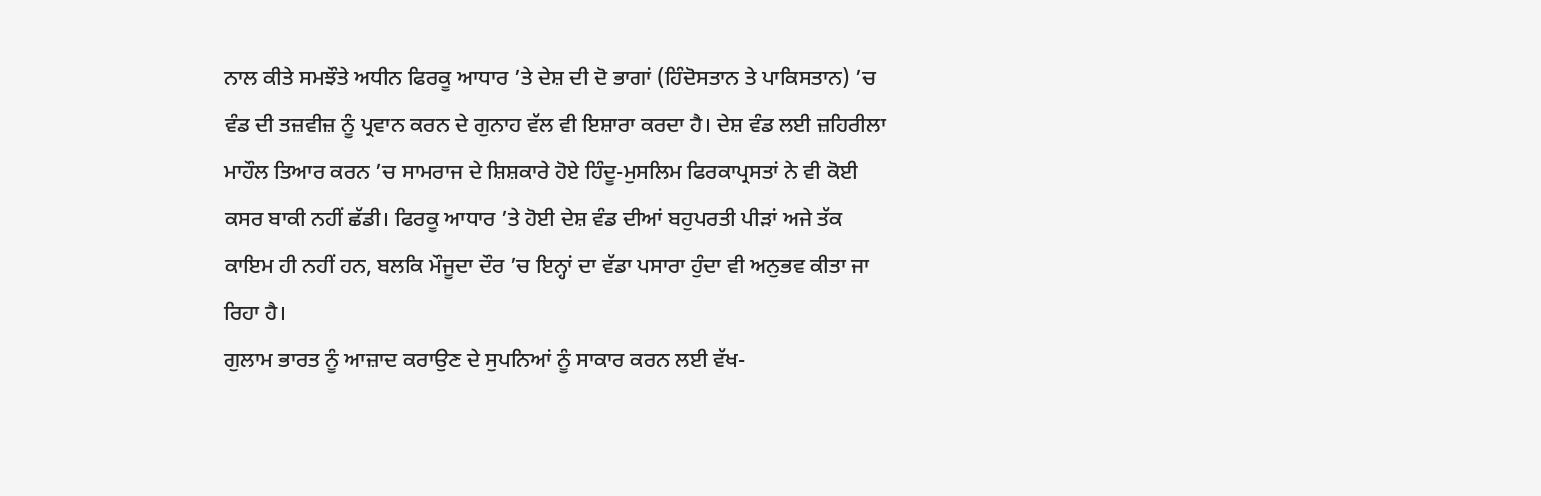ਨਾਲ ਕੀਤੇ ਸਮਝੌਤੇ ਅਧੀਨ ਫਿਰਕੂ ਆਧਾਰ ’ਤੇ ਦੇਸ਼ ਦੀ ਦੋ ਭਾਗਾਂ (ਹਿੰਦੋਸਤਾਨ ਤੇ ਪਾਕਿਸਤਾਨ) ’ਚ ਵੰਡ ਦੀ ਤਜ਼ਵੀਜ਼ ਨੂੰ ਪ੍ਰਵਾਨ ਕਰਨ ਦੇ ਗੁਨਾਹ ਵੱਲ ਵੀ ਇਸ਼ਾਰਾ ਕਰਦਾ ਹੈ। ਦੇਸ਼ ਵੰਡ ਲਈ ਜ਼ਹਿਰੀਲਾ ਮਾਹੌਲ ਤਿਆਰ ਕਰਨ ’ਚ ਸਾਮਰਾਜ ਦੇ ਸ਼ਿਸ਼ਕਾਰੇ ਹੋਏ ਹਿੰਦੂ-ਮੁਸਲਿਮ ਫਿਰਕਾਪ੍ਰਸਤਾਂ ਨੇ ਵੀ ਕੋਈ ਕਸਰ ਬਾਕੀ ਨਹੀਂ ਛੱਡੀ। ਫਿਰਕੂ ਆਧਾਰ ’ਤੇ ਹੋਈ ਦੇਸ਼ ਵੰਡ ਦੀਆਂ ਬਹੁਪਰਤੀ ਪੀੜਾਂ ਅਜੇ ਤੱਕ ਕਾਇਮ ਹੀ ਨਹੀਂ ਹਨ, ਬਲਕਿ ਮੌਜੂਦਾ ਦੌਰ ’ਚ ਇਨ੍ਹਾਂ ਦਾ ਵੱਡਾ ਪਸਾਰਾ ਹੁੰਦਾ ਵੀ ਅਨੁਭਵ ਕੀਤਾ ਜਾ ਰਿਹਾ ਹੈ।
ਗੁਲਾਮ ਭਾਰਤ ਨੂੰ ਆਜ਼ਾਦ ਕਰਾਉਣ ਦੇ ਸੁਪਨਿਆਂ ਨੂੰ ਸਾਕਾਰ ਕਰਨ ਲਈ ਵੱਖ-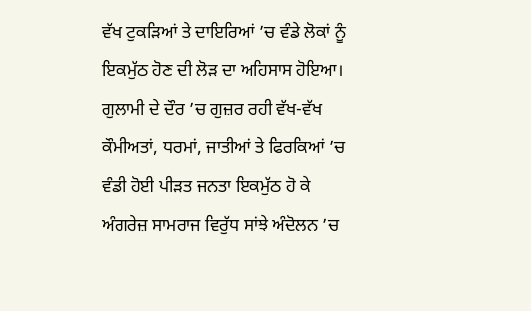ਵੱਖ ਟੁਕੜਿਆਂ ਤੇ ਦਾਇਰਿਆਂ ’ਚ ਵੰਡੇ ਲੋਕਾਂ ਨੂੰ ਇਕਮੁੱਠ ਹੋਣ ਦੀ ਲੋੜ ਦਾ ਅਹਿਸਾਸ ਹੋਇਆ। ਗੁਲਾਮੀ ਦੇ ਦੌਰ ’ਚ ਗੁਜ਼ਰ ਰਹੀ ਵੱਖ-ਵੱਖ ਕੌਮੀਅਤਾਂ, ਧਰਮਾਂ, ਜਾਤੀਆਂ ਤੇ ਫਿਰਕਿਆਂ ’ਚ ਵੰਡੀ ਹੋਈ ਪੀੜਤ ਜਨਤਾ ਇਕਮੁੱਠ ਹੋ ਕੇ ਅੰਗਰੇਜ਼ ਸਾਮਰਾਜ ਵਿਰੁੱਧ ਸਾਂਝੇ ਅੰਦੋਲਨ ’ਚ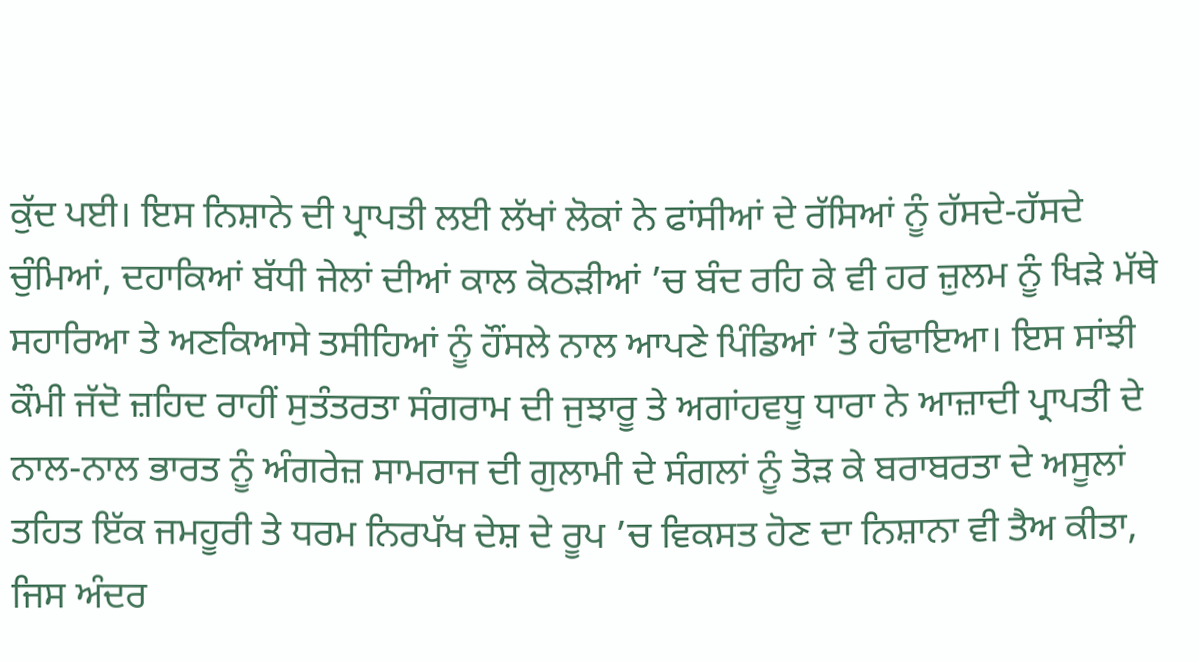ਕੁੱਦ ਪਈ। ਇਸ ਨਿਸ਼ਾਨੇ ਦੀ ਪ੍ਰਾਪਤੀ ਲਈ ਲੱਖਾਂ ਲੋਕਾਂ ਨੇ ਫਾਂਸੀਆਂ ਦੇ ਰੱਸਿਆਂ ਨੂੰ ਹੱਸਦੇ-ਹੱਸਦੇ ਚੁੰਮਿਆਂ, ਦਹਾਕਿਆਂ ਬੱਧੀ ਜੇਲਾਂ ਦੀਆਂ ਕਾਲ ਕੋਠੜੀਆਂ ’ਚ ਬੰਦ ਰਹਿ ਕੇ ਵੀ ਹਰ ਜ਼ੁਲਮ ਨੂੰ ਖਿੜੇ ਮੱਥੇ ਸਹਾਰਿਆ ਤੇ ਅਣਕਿਆਸੇ ਤਸੀਹਿਆਂ ਨੂੰ ਹੌਂਸਲੇ ਨਾਲ ਆਪਣੇ ਪਿੰਡਿਆਂ ’ਤੇ ਹੰਢਾਇਆ। ਇਸ ਸਾਂਝੀ ਕੌਮੀ ਜੱਦੋ ਜ਼ਹਿਦ ਰਾਹੀਂ ਸੁਤੰਤਰਤਾ ਸੰਗਰਾਮ ਦੀ ਜੁਝਾਰੂ ਤੇ ਅਗਾਂਹਵਧੂ ਧਾਰਾ ਨੇ ਆਜ਼ਾਦੀ ਪ੍ਰਾਪਤੀ ਦੇ ਨਾਲ-ਨਾਲ ਭਾਰਤ ਨੂੰ ਅੰਗਰੇਜ਼ ਸਾਮਰਾਜ ਦੀ ਗੁਲਾਮੀ ਦੇ ਸੰਗਲਾਂ ਨੂੰ ਤੋੜ ਕੇ ਬਰਾਬਰਤਾ ਦੇ ਅਸੂਲਾਂ ਤਹਿਤ ਇੱਕ ਜਮਹੂਰੀ ਤੇ ਧਰਮ ਨਿਰਪੱਖ ਦੇਸ਼ ਦੇ ਰੂਪ ’ਚ ਵਿਕਸਤ ਹੋਣ ਦਾ ਨਿਸ਼ਾਨਾ ਵੀ ਤੈਅ ਕੀਤਾ, ਜਿਸ ਅੰਦਰ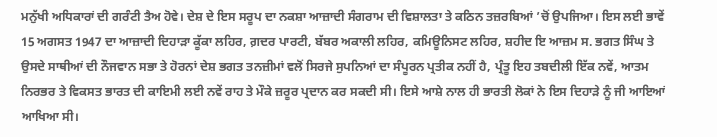ਮਨੁੱਖੀ ਅਧਿਕਾਰਾਂ ਦੀ ਗਰੰਟੀ ਤੈਅ ਹੋਵੇ। ਦੇਸ਼ ਦੇ ਇਸ ਸਰੂਪ ਦਾ ਨਕਸ਼ਾ ਆਜ਼ਾਦੀ ਸੰਗਰਾਮ ਦੀ ਵਿਸ਼ਾਲਤਾ ਤੇ ਕਠਿਨ ਤਜ਼ਰਬਿਆਂ ’ਚੋਂ ਉਪਜਿਆ। ਇਸ ਲਈ ਭਾਵੇਂ 15 ਅਗਸਤ 1947 ਦਾ ਆਜ਼ਾਦੀ ਦਿਹਾੜਾ ਕੂੱਕਾ ਲਹਿਰ, ਗ਼ਦਰ ਪਾਰਟੀ, ਬੱਬਰ ਅਕਾਲੀ ਲਹਿਰ, ਕਮਿਊਨਿਸਟ ਲਹਿਰ, ਸ਼ਹੀਦ ਇ ਆਜ਼ਮ ਸ. ਭਗਤ ਸਿੰਘ ਤੇ ਉਸਦੇ ਸਾਥੀਆਂ ਦੀ ਨੌਜਵਾਨ ਸਭਾ ਤੇ ਹੋਰਨਾਂ ਦੇਸ਼ ਭਗਤ ਤਨਜ਼ੀਮਾਂ ਵਲੋਂ ਸਿਰਜੇ ਸੁਪਨਿਆਂ ਦਾ ਸੰਪੂਰਨ ਪ੍ਰਤੀਕ ਨਹੀਂ ਹੈ, ਪ੍ਰੰਤੂ ਇਹ ਤਬਦੀਲੀ ਇੱਕ ਨਵੇਂ, ਆਤਮ ਨਿਰਭਰ ਤੇ ਵਿਕਸਤ ਭਾਰਤ ਦੀ ਕਾਇਮੀ ਲਈ ਨਵੇਂ ਰਾਹ ਤੇ ਮੌਕੇ ਜ਼ਰੂਰ ਪ੍ਰਦਾਨ ਕਰ ਸਕਦੀ ਸੀ। ਇਸੇ ਆਸ਼ੇ ਨਾਲ ਹੀ ਭਾਰਤੀ ਲੋਕਾਂ ਨੇ ਇਸ ਦਿਹਾੜੇ ਨੂੰ ਜੀ ਆਇਆਂ ਆਖਿਆ ਸੀ।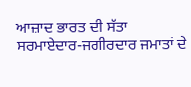ਆਜ਼ਾਦ ਭਾਰਤ ਦੀ ਸੱਤਾ ਸਰਮਾਏਦਾਰ-ਜਗੀਰਦਾਰ ਜਮਾਤਾਂ ਦੇ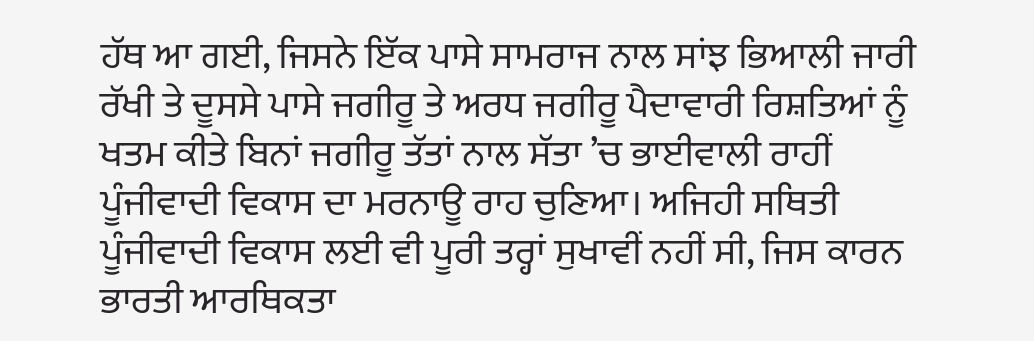ਹੱਥ ਆ ਗਈ, ਜਿਸਨੇ ਇੱਕ ਪਾਸੇ ਸਾਮਰਾਜ ਨਾਲ ਸਾਂਝ ਭਿਆਲੀ ਜਾਰੀ ਰੱਖੀ ਤੇ ਦੂਸਸੇ ਪਾਸੇ ਜਗੀਰੂ ਤੇ ਅਰਧ ਜਗੀਰੂ ਪੈਦਾਵਾਰੀ ਰਿਸ਼ਤਿਆਂ ਨੂੰ ਖਤਮ ਕੀਤੇ ਬਿਨਾਂ ਜਗੀਰੂ ਤੱਤਾਂ ਨਾਲ ਸੱਤਾ ’ਚ ਭਾਈਵਾਲੀ ਰਾਹੀਂ ਪੂੰਜੀਵਾਦੀ ਵਿਕਾਸ ਦਾ ਮਰਨਾਊ ਰਾਹ ਚੁਣਿਆ। ਅਜਿਹੀ ਸਥਿਤੀ ਪੂੰਜੀਵਾਦੀ ਵਿਕਾਸ ਲਈ ਵੀ ਪੂਰੀ ਤਰ੍ਹਾਂ ਸੁਖਾਵੀਂ ਨਹੀਂ ਸੀ, ਜਿਸ ਕਾਰਨ ਭਾਰਤੀ ਆਰਥਿਕਤਾ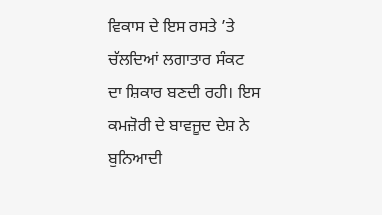ਵਿਕਾਸ ਦੇ ਇਸ ਰਸਤੇ ’ਤੇ ਚੱਲਦਿਆਂ ਲਗਾਤਾਰ ਸੰਕਟ ਦਾ ਸ਼ਿਕਾਰ ਬਣਦੀ ਰਹੀ। ਇਸ ਕਮਜ਼ੋਰੀ ਦੇ ਬਾਵਜੂਦ ਦੇਸ਼ ਨੇ ਬੁਨਿਆਦੀ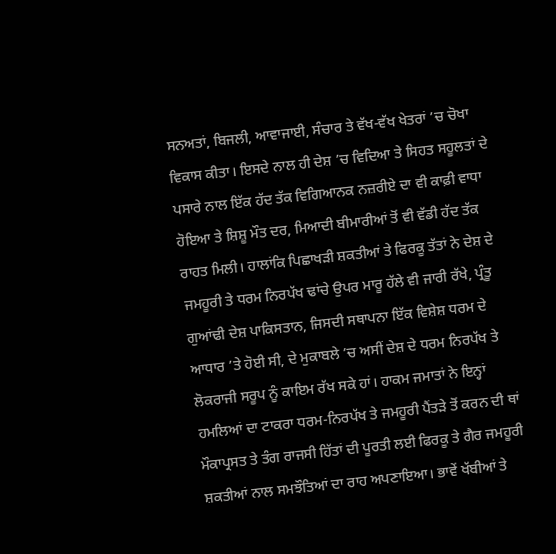ਸਨਅਤਾਂ, ਬਿਜਲੀ, ਆਵਾਜਾਈ, ਸੰਚਾਰ ਤੇ ਵੱਖ-ਵੱਖ ਖੇਤਰਾਂ ’ਚ ਚੋਖਾ ਵਿਕਾਸ ਕੀਤਾ। ਇਸਦੇ ਨਾਲ ਹੀ ਦੇਸ਼ ’ਚ ਵਿਦਿਆ ਤੇ ਸਿਹਤ ਸਹੂਲਤਾਂ ਦੇ ਪਸਾਰੇ ਨਾਲ ਇੱਕ ਹੱਦ ਤੱਕ ਵਿਗਿਆਨਕ ਨਜ਼ਰੀਏ ਦਾ ਵੀ ਕਾਫ਼ੀ ਵਾਧਾ ਹੋਇਆ ਤੇ ਸ਼ਿਸ਼ੂ ਮੌਤ ਦਰ, ਮਿਆਦੀ ਬੀਮਾਰੀਆਂ ਤੋਂ ਵੀ ਵੱਡੀ ਹੱਦ ਤੱਕ ਰਾਹਤ ਮਿਲੀ। ਹਾਲਾਂਕਿ ਪਿਛਾਖੜੀ ਸ਼ਕਤੀਆਂ ਤੇ ਫਿਰਕੂ ਤੱਤਾਂ ਨੇ ਦੇਸ਼ ਦੇ ਜਮਹੂਰੀ ਤੇ ਧਰਮ ਨਿਰਪੱਖ ਢਾਂਚੇ ਉਪਰ ਮਾਰੂ ਹੱਲੇ ਵੀ ਜਾਰੀ ਰੱਖੇ, ਪ੍ਰੰਤੂ ਗੁਆਂਢੀ ਦੇਸ਼ ਪਾਕਿਸਤਾਨ, ਜਿਸਦੀ ਸਥਾਪਨਾ ਇੱਕ ਵਿਸ਼ੇਸ਼ ਧਰਮ ਦੇ ਆਧਾਰ ’ਤੇ ਹੋਈ ਸੀ, ਦੇ ਮੁਕਾਬਲੇ ’ਚ ਅਸੀਂ ਦੇਸ਼ ਦੇ ਧਰਮ ਨਿਰਪੱਖ ਤੇ ਲੋਕਰਾਜੀ ਸਰੂਪ ਨੂੰ ਕਾਇਮ ਰੱਖ ਸਕੇ ਹਾਂ। ਹਾਕਮ ਜਮਾਤਾਂ ਨੇ ਇਨ੍ਹਾਂ ਹਮਲਿਆਂ ਦਾ ਟਾਕਰਾ ਧਰਮ-ਨਿਰਪੱਖ ਤੇ ਜਮਹੂਰੀ ਪੈਂਤੜੇ ਤੋਂ ਕਰਨ ਦੀ ਥਾਂ ਮੌਕਾਪ੍ਰਸਤ ਤੇ ਤੰਗ ਰਾਜਸੀ ਹਿੱਤਾਂ ਦੀ ਪੂਰਤੀ ਲਈ ਫਿਰਕੂ ਤੇ ਗੈਰ ਜਮਹੂਰੀ ਸ਼ਕਤੀਆਂ ਨਾਲ ਸਮਝੌਤਿਆਂ ਦਾ ਰਾਹ ਅਪਣਾਇਆ। ਭਾਵੇਂ ਖੱਬੀਆਂ ਤੇ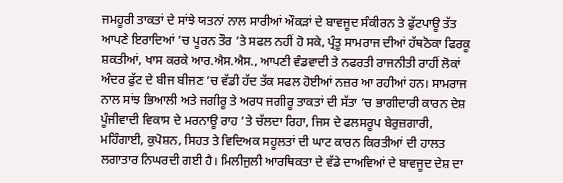ਜਮਹੂਰੀ ਤਾਕਤਾਂ ਦੇ ਸਾਂਝੇ ਯਤਨਾਂ ਨਾਲ ਸਾਰੀਆਂ ਔਕੜਾਂ ਦੇ ਬਾਵਜੂਦ ਸੰਕੀਰਨ ਤੇ ਫੁੱਟਪਾਊ ਤੱਤ ਆਪਣੇ ਇਰਾਦਿਆਂ ’ਚ ਪੂਰਨ ਤੌਰ ’ਤੇ ਸਫਲ ਨਹੀਂ ਹੋ ਸਕੇ, ਪ੍ਰੰਤੂ ਸਾਮਰਾਜ ਦੀਆਂ ਹੱਥਠੋਕਾ ਫਿਰਕੂ ਸ਼ਕਤੀਆਂ, ਖਾਸ ਕਰਕੇ ਆਰ.ਐਸ.ਐਸ., ਆਪਣੀ ਵੰਡਵਾਦੀ ਤੇ ਨਫਰਤੀ ਰਾਜਨੀਤੀ ਰਾਹੀਂ ਲੋਕਾਂ ਅੰਦਰ ਫੁੱਟ ਦੇ ਬੀਜ ਬੀਜਣ ’ਚ ਵੱਡੀ ਹੱਦ ਤੱਕ ਸਫਲ ਹੋਈਆਂ ਨਜ਼ਰ ਆ ਰਹੀਆਂ ਹਨ। ਸਾਮਰਾਜ ਨਾਲ ਸਾਂਝ ਭਿਆਲੀ ਅਤੇ ਜਗੀਰੂ ਤੇ ਅਰਧ ਜਗੀਰੂ ਤਾਕਤਾਂ ਦੀ ਸੱਤਾ ’ਚ ਭਾਗੀਦਾਰੀ ਕਾਰਨ ਦੇਸ਼ ਪੂੰਜੀਵਾਦੀ ਵਿਕਾਸ ਦੇ ਮਰਨਾਊ ਰਾਹ ’ਤੇ ਚੱਲਦਾ ਰਿਹਾ, ਜਿਸ ਦੇ ਫਲਸਰੂਪ ਬੇਰੁਜ਼ਗਾਰੀ, ਮਹਿੰਗਾਈ, ਕੁਪੋਸ਼ਨ, ਸਿਹਤ ਤੇ ਵਿਦਿਅਕ ਸਹੂਲਤਾਂ ਦੀ ਘਾਟ ਕਾਰਨ ਕਿਰਤੀਆਂ ਦੀ ਹਾਲਤ ਲਗਾਤਾਰ ਨਿਘਰਦੀ ਗਈ ਹੈ। ਮਿਲੀਜੁਲੀ ਆਰਥਿਕਤਾ ਦੇ ਵੱਡੇ ਦਾਅਵਿਆਂ ਦੇ ਬਾਵਜੂਦ ਦੇਸ਼ ਦਾ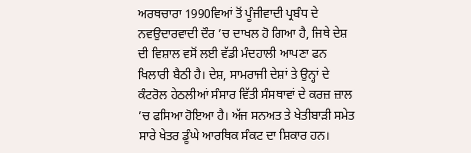ਅਰਥਚਾਰਾ 1990ਵਿਆਂ ਤੋਂ ਪੂੰਜੀਵਾਦੀ ਪ੍ਰਬੰਧ ਦੇ ਨਵਉਦਾਰਵਾਦੀ ਦੌਰ ’ਚ ਦਾਖਲ ਹੋ ਗਿਆ ਹੈ, ਜਿਥੇ ਦੇਸ਼ ਦੀ ਵਿਸ਼ਾਲ ਵਸੋਂ ਲਈ ਵੱਡੀ ਮੰਦਹਾਲੀ ਆਪਣਾ ਫਨ ਖਿਲਾਰੀ ਬੈਠੀ ਹੈ। ਦੇਸ਼, ਸਾਮਰਾਜੀ ਦੇਸ਼ਾਂ ਤੇ ਉਨ੍ਹਾਂ ਦੇ ਕੰਟਰੋਲ ਹੇਠਲੀਆਂ ਸੰਸਾਰ ਵਿੱਤੀ ਸੰਸਥਾਵਾਂ ਦੇ ਕਰਜ਼ ਜ਼ਾਲ ’ਚ ਫਸਿਆ ਹੋਇਆ ਹੈ। ਅੱਜ ਸਨਅਤ ਤੇ ਖੇਤੀਬਾੜੀ ਸਮੇਤ ਸਾਰੇ ਖੇਤਰ ਡੂੰਘੇ ਆਰਥਿਕ ਸੰਕਟ ਦਾ ਸ਼ਿਕਾਰ ਹਨ।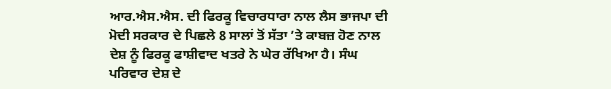ਆਰ.ਐਸ.ਐਸ. ਦੀ ਫਿਰਕੂ ਵਿਚਾਰਧਾਰਾ ਨਾਲ ਲੈਸ ਭਾਜਪਾ ਦੀ ਮੋਦੀ ਸਰਕਾਰ ਦੇ ਪਿਛਲੇ 8 ਸਾਲਾਂ ਤੋਂ ਸੱਤਾ ’ਤੇ ਕਾਬਜ਼ ਹੋਣ ਨਾਲ ਦੇਸ਼ ਨੂੰ ਫਿਰਕੂ ਫਾਸ਼ੀਵਾਦ ਖਤਰੇ ਨੇ ਘੇਰ ਰੱਖਿਆ ਹੈ। ਸੰਘ ਪਰਿਵਾਰ ਦੇਸ਼ ਦੇ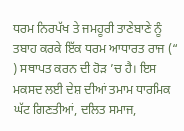ਧਰਮ ਨਿਰਪੱਖ ਤੇ ਜਮਹੂਰੀ ਤਾਣੇਬਾਣੇ ਨੂੰ ਤਬਾਹ ਕਰਕੇ ਇੱਕ ਧਰਮ ਆਧਾਰਤ ਰਾਜ (“ ) ਸਥਾਪਤ ਕਰਨ ਦੀ ਹੋੜ ’ਚ ਹੈ। ਇਸ ਮਕਸਦ ਲਈ ਦੇਸ਼ ਦੀਆਂ ਤਮਾਮ ਧਾਰਮਿਕ ਘੱਟ ਗਿਣਤੀਆਂ, ਦਲਿਤ ਸਮਾਜ,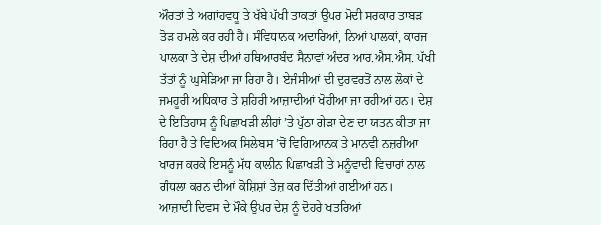ਔਰਤਾਂ ਤੇ ਅਗਾਂਹਵਧੂ ਤੇ ਖੱਬੇ ਪੱਖੀ ਤਾਕਤਾਂ ਉਪਰ ਮੋਦੀ ਸਰਕਾਰ ਤਾਬੜ ਤੋੜ ਹਮਲੇ ਕਰ ਰਹੀ ਹੈ। ਸੰਵਿਧਾਨਕ ਅਦਾਰਿਆਂ, ਨਿਆਂ ਪਾਲਕਾਂ, ਕਾਰਜ ਪਾਲਕਾ ਤੇ ਦੇਸ਼ ਦੀਆਂ ਹਥਿਆਰਬੰਦ ਸੈਨਾਵਾਂ ਅੰਦਰ ਆਰ.ਐਸ.ਐਸ. ਪੱਖੀ ਤੱਤਾਂ ਨੂੰ ਘੁਸੇੜਿਆ ਜਾ ਰਿਹਾ ਹੈ। ਏਜੰਸੀਆਂ ਦੀ ਦੁਰਵਰਤੋਂ ਨਾਲ ਲੋਕਾਂ ਦੇ ਜਮਹੂਰੀ ਅਧਿਕਾਰ ਤੇ ਸ਼ਹਿਰੀ ਆਜ਼ਾਦੀਆਂ ਖੋਹੀਆ ਜਾ ਰਹੀਆਂ ਹਨ। ਦੇਸ਼ ਦੇ ਇਤਿਹਾਸ ਨੂੰ ਪਿਛਾਖੜੀ ਲੀਹਾਂ ’ਤੇ ਪੁੱਠਾ ਗੇੜਾ ਦੇਣ ਦਾ ਯਤਨ ਕੀਤਾ ਜਾ ਰਿਹਾ ਹੈ ਤੇ ਵਿਦਿਅਕ ਸਿਲੇਬਸ ’ਚੋਂ ਵਿਗਿਆਨਕ ਤੇ ਮਾਨਵੀ ਨਜ਼ਰੀਆ ਖਾਰਜ ਕਰਕੇ ਇਸਨੂੰ ਮੱਧ ਕਾਲੀਨ ਪਿਛਾਖੜੀ ਤੇ ਮਨੂੰਵਾਦੀ ਵਿਚਾਰਾਂ ਨਾਲ ਗੰਧਲਾ ਕਰਨ ਦੀਆਂ ਕੋਸ਼ਿਸ਼ਾਂ ਤੇਜ਼ ਕਰ ਦਿੱਤੀਆਂ ਗਈਆਂ ਹਨ।
ਆਜ਼ਾਦੀ ਦਿਵਸ ਦੇ ਮੌਕੇ ਉਪਰ ਦੇਸ਼ ਨੂੰ ਦੋਹਰੇ ਖਤਰਿਆਂ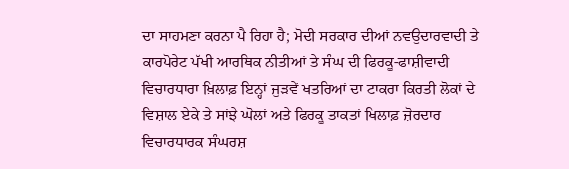ਦਾ ਸਾਹਮਣਾ ਕਰਨਾ ਪੈ ਰਿਹਾ ਹੈ; ਮੋਦੀ ਸਰਕਾਰ ਦੀਆਂ ਨਵਉਦਾਰਵਾਦੀ ਤੇ ਕਾਰਪੋਰੇਟ ਪੱਖੀ ਆਰਥਿਕ ਨੀਤੀਆਂ ਤੇ ਸੰਘ ਦੀ ਫਿਰਕੂ-ਫਾਸ਼ੀਵਾਦੀ ਵਿਚਾਰਧਾਰਾ ਖ਼ਿਲਾਫ਼ ਇਨ੍ਹਾਂ ਜੁੜਵੇਂ ਖਤਰਿਆਂ ਦਾ ਟਾਕਰਾ ਕਿਰਤੀ ਲੋਕਾਂ ਦੇ ਵਿਸ਼ਾਲ ਏਕੇ ਤੇ ਸਾਂਝੇ ਘੋਲਾਂ ਅਤੇ ਫਿਰਕੂ ਤਾਕਤਾਂ ਖਿਲਾਫ਼ ਜ਼ੋਰਦਾਰ ਵਿਚਾਰਧਾਰਕ ਸੰਘਰਸ਼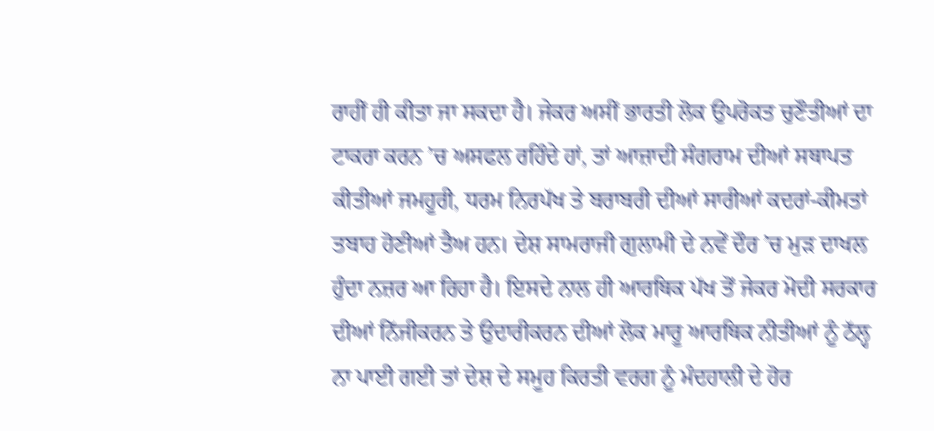ਰਾਹੀਂ ਹੀ ਕੀਤਾ ਜਾ ਸਕਦਾ ਹੈ। ਜੇਕਰ ਅਸੀਂ ਭਾਰਤੀ ਲੋਕ ਉਪਰੋਕਤ ਚੁਣੌਤੀਆਂ ਦਾ ਟਾਕਰਾ ਕਰਨ ’ਚ ਅਸਫਲ ਰਹਿੰਦੇ ਹਾਂ, ਤਾਂ ਆਜ਼ਾਦੀ ਸੰਗਰਾਮ ਦੀਆਂ ਸਥਾਪਤ ਕੀਤੀਆਂ ਜਮਹੂਰੀ, ਧਰਮ ਨਿਰਪੱਖ ਤੇ ਬਰਾਬਰੀ ਦੀਆਂ ਸਾਰੀਆਂ ਕਦਰਾਂ-ਕੀਮਤਾਂ ਤਬਾਹ ਹੋਣੀਆਂ ਤੈਅ ਹਨ। ਦੇਸ਼ ਸਾਮਰਾਜੀ ਗੁਲਾਮੀ ਦੇ ਨਵੇਂ ਦੌਰ ’ਚ ਮੁੜ ਦਾਖਲ ਹੁੰਦਾ ਨਜ਼ਰ ਆ ਰਿਹਾ ਹੈ। ਇਸਦੇ ਨਾਲ ਹੀ ਆਰਥਿਕ ਪੱਖ ਤੋਂ ਜੇਕਰ ਮੋਦੀ ਸਰਕਾਰ ਦੀਆਂ ਨਿੱਜੀਕਰਨ ਤੇ ਉਦਾਰੀਕਰਨ ਦੀਆਂ ਲੋਕ ਮਾਰੂ ਆਰਥਿਕ ਨੀਤੀਆਂ ਨੂੰ ਠੱਲ੍ਹ ਨਾ ਪਾਈ ਗਈ ਤਾਂ ਦੇਸ਼ ਦੇ ਸਮੂਹ ਕਿਰਤੀ ਵਰਗ ਨੂੰ ਮੰਦਹਾਲੀ ਦੇ ਹੋਰ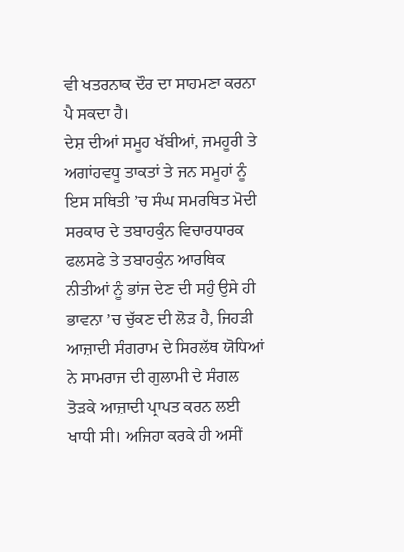ਵੀ ਖਤਰਨਾਕ ਦੌਰ ਦਾ ਸਾਹਮਣਾ ਕਰਨਾ ਪੈ ਸਕਦਾ ਹੈ।
ਦੇਸ਼ ਦੀਆਂ ਸਮੂਹ ਖੱਬੀਆਂ, ਜਮਹੂਰੀ ਤੇ ਅਗਾਂਹਵਧੂ ਤਾਕਤਾਂ ਤੇ ਜਨ ਸਮੂਹਾਂ ਨੂੰ ਇਸ ਸਥਿਤੀ ’ਚ ਸੰਘ ਸਮਰਥਿਤ ਮੋਦੀ ਸਰਕਾਰ ਦੇ ਤਬਾਹਕੁੰਨ ਵਿਚਾਰਧਾਰਕ ਫਲਸਫੇ ਤੇ ਤਬਾਹਕੁੰਨ ਆਰਥਿਕ ਨੀਤੀਆਂ ਨੂੰ ਭਾਂਜ ਦੇਣ ਦੀ ਸਹੁੰ ਉਸੇ ਹੀ ਭਾਵਨਾ ’ਚ ਚੁੱਕਣ ਦੀ ਲੋੜ ਹੈ, ਜਿਹੜੀ ਆਜ਼ਾਦੀ ਸੰਗਰਾਮ ਦੇ ਸਿਰਲੱਥ ਯੋਧਿਆਂ ਨੇ ਸਾਮਰਾਜ ਦੀ ਗੁਲਾਮੀ ਦੇ ਸੰਗਲ ਤੋੜਕੇ ਆਜ਼ਾਦੀ ਪ੍ਰਾਪਤ ਕਰਨ ਲਈ ਖਾਧੀ ਸੀ। ਅਜਿਹਾ ਕਰਕੇ ਹੀ ਅਸੀਂ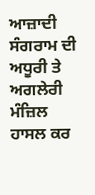ਆਜ਼ਾਦੀ ਸੰਗਰਾਮ ਦੀ ਅਧੂਰੀ ਤੇ ਅਗਲੇਰੀ ਮੰਜ਼ਿਲ ਹਾਸਲ ਕਰ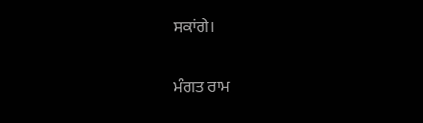ਸਕਾਂਗੇ।

ਮੰਗਤ ਰਾਮ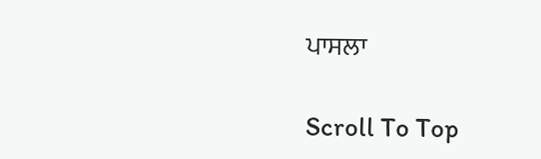ਪਾਸਲਾ

Scroll To Top